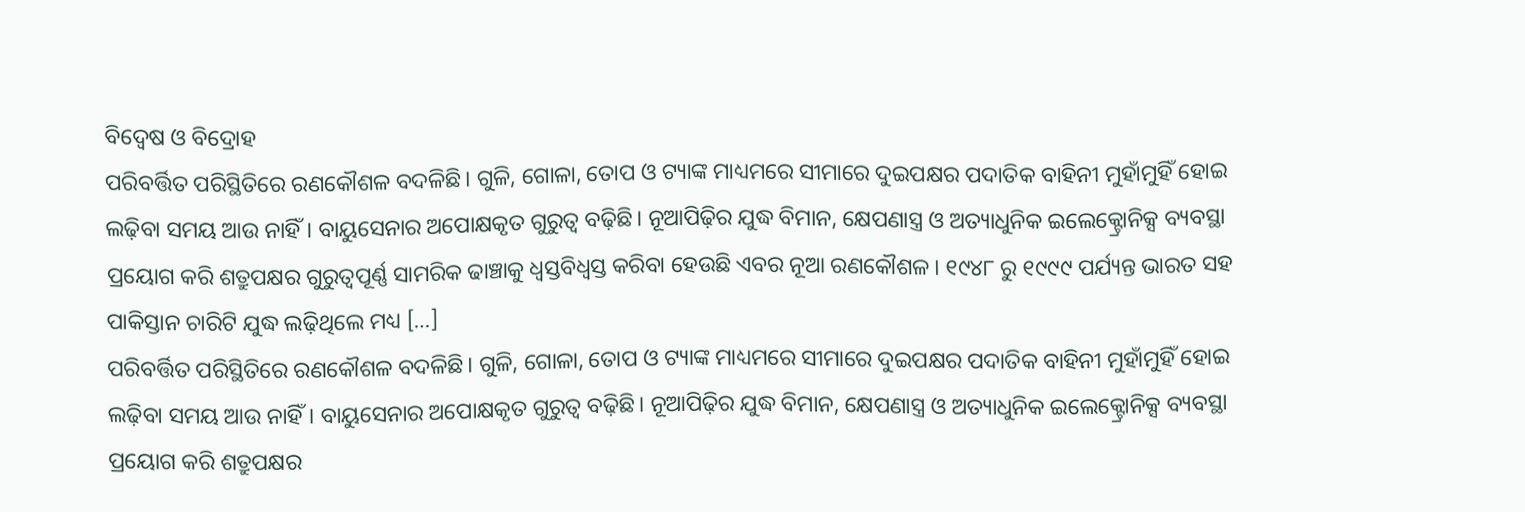ବିଦ୍ବେଷ ଓ ବିଦ୍ରୋହ
ପରିବର୍ତ୍ତିତ ପରିସ୍ଥିତିରେ ରଣକୌଶଳ ବଦଳିଛି। ଗୁଳି, ଗୋଳା, ତୋପ ଓ ଟ୍ୟାଙ୍କ ମାଧ୍ୟମରେ ସୀମାରେ ଦୁଇପକ୍ଷର ପଦାତିକ ବାହିନୀ ମୁହାଁମୁହିଁ ହୋଇ ଲଢ଼ିବା ସମୟ ଆଉ ନାହିଁ। ବାୟୁସେନାର ଅପୋକ୍ଷକୃତ ଗୁରୁତ୍ବ ବଢ଼ିଛି। ନୂଆପିଢ଼ିର ଯୁଦ୍ଧ ବିମାନ, କ୍ଷେପଣାସ୍ତ୍ର ଓ ଅତ୍ୟାଧୁନିକ ଇଲେକ୍ଟ୍ରୋନିକ୍ସ ବ୍ୟବସ୍ଥା ପ୍ରୟୋଗ କରି ଶତ୍ରୁପକ୍ଷର ଗୁରୁତ୍ବପୂର୍ଣ୍ଣ ସାମରିକ ଢାଞ୍ଚାକୁ ଧ୍ବସ୍ତବିଧ୍ବସ୍ତ କରିବା ହେଉଛି ଏବର ନୂଆ ରଣକୌଶଳ। ୧୯୪୮ ରୁ ୧୯୯୯ ପର୍ଯ୍ୟନ୍ତ ଭାରତ ସହ ପାକିସ୍ତାନ ଚାରିଟି ଯୁଦ୍ଧ ଲଢ଼ିଥିଲେ ମଧ୍ୟ […]
ପରିବର୍ତ୍ତିତ ପରିସ୍ଥିତିରେ ରଣକୌଶଳ ବଦଳିଛି। ଗୁଳି, ଗୋଳା, ତୋପ ଓ ଟ୍ୟାଙ୍କ ମାଧ୍ୟମରେ ସୀମାରେ ଦୁଇପକ୍ଷର ପଦାତିକ ବାହିନୀ ମୁହାଁମୁହିଁ ହୋଇ ଲଢ଼ିବା ସମୟ ଆଉ ନାହିଁ। ବାୟୁସେନାର ଅପୋକ୍ଷକୃତ ଗୁରୁତ୍ବ ବଢ଼ିଛି। ନୂଆପିଢ଼ିର ଯୁଦ୍ଧ ବିମାନ, କ୍ଷେପଣାସ୍ତ୍ର ଓ ଅତ୍ୟାଧୁନିକ ଇଲେକ୍ଟ୍ରୋନିକ୍ସ ବ୍ୟବସ୍ଥା ପ୍ରୟୋଗ କରି ଶତ୍ରୁପକ୍ଷର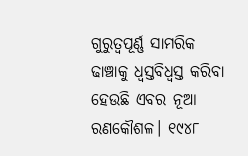ଗୁରୁତ୍ବପୂର୍ଣ୍ଣ ସାମରିକ ଢାଞ୍ଚାକୁ ଧ୍ବସ୍ତବିଧ୍ବସ୍ତ କରିବା ହେଉଛି ଏବର ନୂଆ ରଣକୌଶଳ। ୧୯୪୮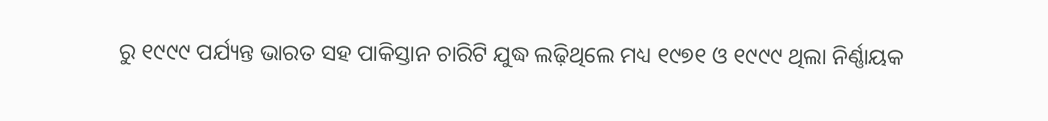ରୁ ୧୯୯୯ ପର୍ଯ୍ୟନ୍ତ ଭାରତ ସହ ପାକିସ୍ତାନ ଚାରିଟି ଯୁଦ୍ଧ ଲଢ଼ିଥିଲେ ମଧ୍ୟ ୧୯୭୧ ଓ ୧୯୯୯ ଥିଲା ନିର୍ଣ୍ଣାୟକ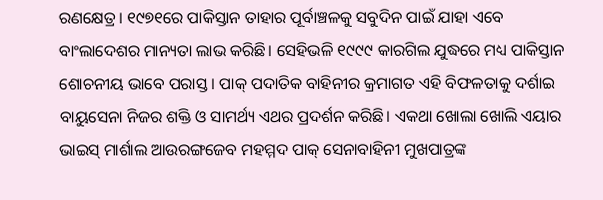ରଣକ୍ଷେତ୍ର। ୧୯୭୧ରେ ପାକିସ୍ତାନ ତାହାର ପୂର୍ବାଞ୍ଚଳକୁ ସବୁଦିନ ପାଇଁ ଯାହା ଏବେ ବାଂଲାଦେଶର ମାନ୍ୟତା ଲାଭ କରିଛି। ସେହିଭଳି ୧୯୯୯ କାରଗିଲ ଯୁଦ୍ଧରେ ମଧ୍ୟ ପାକିସ୍ତାନ ଶୋଚନୀୟ ଭାବେ ପରାସ୍ତ । ପାକ୍ ପଦାତିକ ବାହିନୀର କ୍ରମାଗତ ଏହି ବିଫଳତାକୁ ଦର୍ଶାଇ ବାୟୁସେନା ନିଜର ଶକ୍ତି ଓ ସାମର୍ଥ୍ୟ ଏଥର ପ୍ରଦର୍ଶନ କରିଛି। ଏକଥା ଖୋଲା ଖୋଲି ଏୟାର ଭାଇସ୍ ମାର୍ଶାଲ ଆଉରଙ୍ଗଜେବ ମହମ୍ମଦ ପାକ୍ ସେନାବାହିନୀ ମୁଖପାତ୍ରଙ୍କ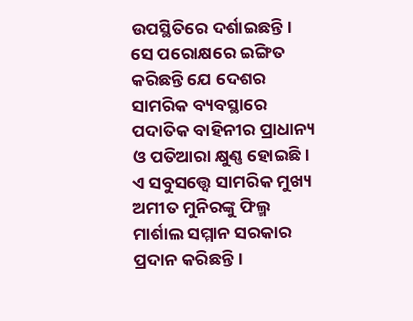ଉପସ୍ଥିତିରେ ଦର୍ଶାଇଛନ୍ତି। ସେ ପରୋକ୍ଷରେ ଇଙ୍ଗିତ କରିଛନ୍ତି ଯେ ଦେଶର ସାମରିକ ବ୍ୟବସ୍ଥାରେ ପଦାତିକ ବାହିନୀର ପ୍ରାଧାନ୍ୟ ଓ ପତିଆରା କ୍ଷୁଣ୍ଣ ହୋଇଛି। ଏ ସବୁସତ୍ତ୍ବେ ସାମରିକ ମୁଖ୍ୟ ଅମୀତ ମୁନିରଙ୍କୁ ଫିଲ୍ମ ମାର୍ଶାଲ ସମ୍ମାନ ସରକାର ପ୍ରଦାନ କରିଛନ୍ତି।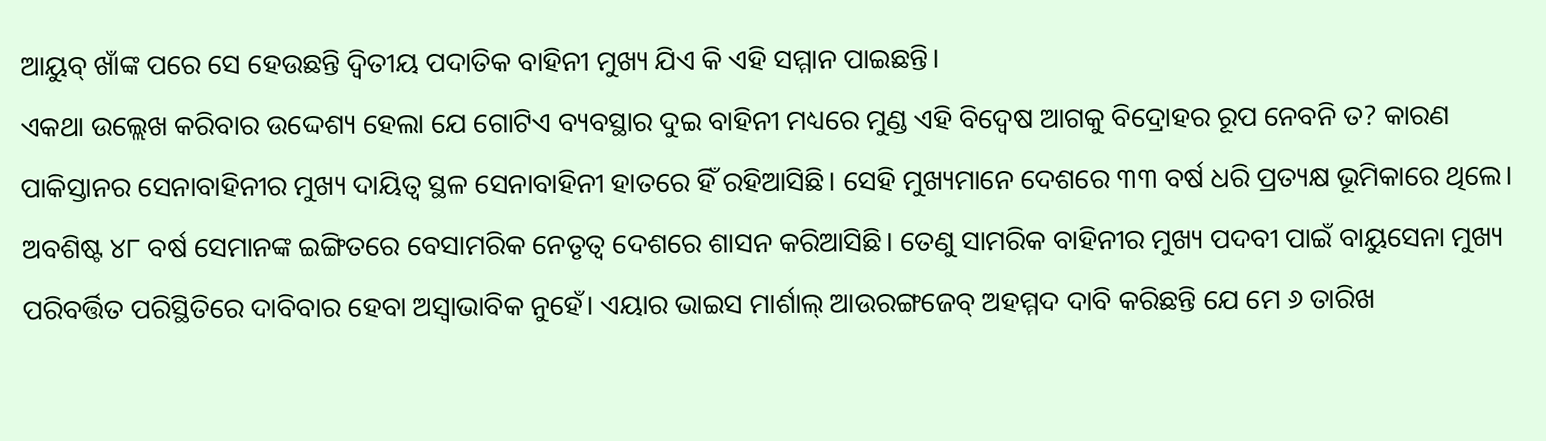ଆୟୁବ୍ ଖାଁଙ୍କ ପରେ ସେ ହେଉଛନ୍ତି ଦ୍ବିତୀୟ ପଦାତିକ ବାହିନୀ ମୁଖ୍ୟ ଯିଏ କି ଏହି ସମ୍ମାନ ପାଇଛନ୍ତି।
ଏକଥା ଉଲ୍ଲେଖ କରିବାର ଉଦ୍ଦେଶ୍ୟ ହେଲା ଯେ ଗୋଟିଏ ବ୍ୟବସ୍ଥାର ଦୁଇ ବାହିନୀ ମଧ୍ୟରେ ମୁଣ୍ଡ ଏହି ବିଦ୍ବେଷ ଆଗକୁ ବିଦ୍ରୋହର ରୂପ ନେବନି ତ? କାରଣ ପାକିସ୍ତାନର ସେନାବାହିନୀର ମୁଖ୍ୟ ଦାୟିତ୍ବ ସ୍ଥଳ ସେନାବାହିନୀ ହାତରେ ହିଁ ରହିଆସିଛି। ସେହି ମୁଖ୍ୟମାନେ ଦେଶରେ ୩୩ ବର୍ଷ ଧରି ପ୍ରତ୍ୟକ୍ଷ ଭୂମିକାରେ ଥିଲେ। ଅବଶିଷ୍ଟ ୪୮ ବର୍ଷ ସେମାନଙ୍କ ଇଙ୍ଗିତରେ ବେସାମରିକ ନେତୃତ୍ବ ଦେଶରେ ଶାସନ କରିଆସିଛି। ତେଣୁ ସାମରିକ ବାହିନୀର ମୁଖ୍ୟ ପଦବୀ ପାଇଁ ବାୟୁସେନା ମୁଖ୍ୟ ପରିବର୍ତ୍ତିତ ପରିସ୍ଥିତିରେ ଦାବିବାର ହେବା ଅସ୍ବାଭାବିକ ନୁହେଁ। ଏୟାର ଭାଇସ ମାର୍ଶାଲ୍ ଆଉରଙ୍ଗଜେବ୍ ଅହମ୍ମଦ ଦାବି କରିଛନ୍ତି ଯେ ମେ ୬ ତାରିଖ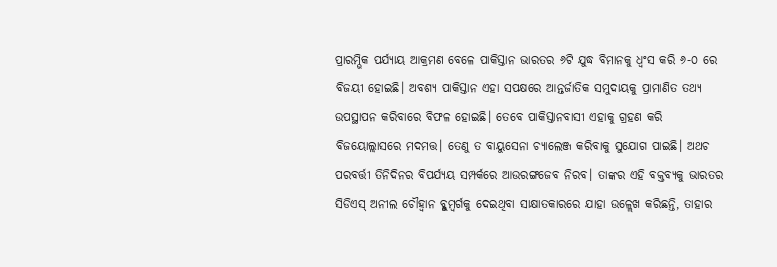ପ୍ରାରମ୍ଭିକ ପର୍ଯ୍ୟାୟ ଆକ୍ରମଣ ବେଳେ ପାକିସ୍ତାନ ଭାରତର ୬ଟି ଯୁଦ୍ଧ ବିମାନକୁ ଧ୍ବଂସ କରି ୬-୦ ରେ ବିଜୟୀ ହୋଇଛି। ଅବଶ୍ୟ ପାକିସ୍ତାନ ଏହା ସପକ୍ଷରେ ଆନ୍ତର୍ଜାତିକ ସମୁଦାୟକୁ ପ୍ରାମାଣିତ ତଥ୍ୟ ଉପସ୍ଥାପନ କରିବାରେ ବିଫଳ ହୋଇଛି। ତେବେ ପାକିସ୍ତାନବାସୀ ଏହାକୁ ଗ୍ରହଣ କରି ବିଜୟୋଲ୍ଲାସରେ ମଦମତ୍ତ। ତେଣୁ ତ ବାୟୁସେନା ଚ୍ୟାଲେଞ୍ଜ କରିବାକୁ ସୁଯୋଗ ପାଇଛି। ଅଥଚ ପରବର୍ତ୍ତୀ ତିନିଦିନର ବିପର୍ଯ୍ୟୟ ସମ୍ପର୍କରେ ଆଉରଙ୍ଗଜେବ ନିରବ। ତାଙ୍କର ଏହି ବକ୍ତବ୍ୟକୁ ଭାରତର ସିଡିଏସ୍ ଅନୀଲ ଚୌହ୍ବାନ ବ୍ଳୁମ୍ବର୍ଗକୁ ଦେଇଥିବା ସାକ୍ଷାତକାରରେ ଯାହା ଉଳ୍ଲେଖ କରିଛନ୍ତି, ତାହାର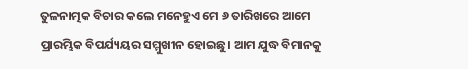ତୁଳନାତ୍ମକ ବିଚାର କଲେ ମନେହୁଏ ମେ ୬ ତାରିଖରେ ଆମେ ପ୍ରାରମ୍ଭିକ ବିପର୍ଯ୍ୟୟର ସମ୍ମୁଖୀନ ହୋଇଛୁ। ଆମ ଯୁଦ୍ଧ ବିମାନକୁ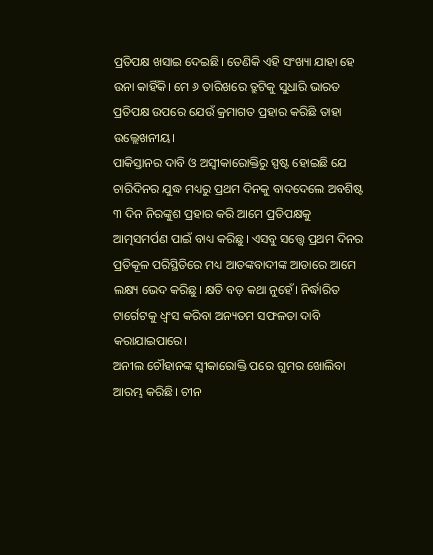ପ୍ରତିପକ୍ଷ ଖସାଇ ଦେଇଛି। ତେଣିକି ଏହି ସଂଖ୍ୟା ଯାହା ହେ ଉନା କାହିଁକି। ମେ ୬ ତାରିଖରେ ତ୍ରୁଟିକୁ ସୁଧାରି ଭାରତ ପ୍ରତିପକ୍ଷ ଉପରେ ଯେଉଁ କ୍ରମାଗତ ପ୍ରହାର କରିଛି ତାହା ଉଲ୍ଲେଖନୀୟ।
ପାକିସ୍ତାନର ଦାବି ଓ ଅସ୍ବୀକାରୋକ୍ତିରୁ ସ୍ପଷ୍ଟ ହୋଇଛି ଯେ ଚାରିଦିନର ଯୁଦ୍ଧ ମଧ୍ୟରୁ ପ୍ରଥମ ଦିନକୁ ବାଦଦେଲେ ଅବଶିଷ୍ଟ ୩ ଦିନ ନିରଙ୍କୁଶ ପ୍ରହାର କରି ଆମେ ପ୍ରତିପକ୍ଷକୁ ଆତ୍ମସମର୍ପଣ ପାଇଁ ବାଧ୍ୟ କରିଛୁ। ଏସବୁ ସତ୍ତ୍ବେ ପ୍ରଥମ ଦିନର ପ୍ରତିକୂଳ ପରିସ୍ଥିତିରେ ମଧ୍ୟ ଆତଙ୍କବାଦୀଙ୍କ ଆଡାରେ ଆମେ ଲକ୍ଷ୍ୟ ଭେଦ କରିଛୁ। କ୍ଷତି ବଡ଼ କଥା ନୁହେଁ। ନିର୍ଦ୍ଧାରିତ ଟାର୍ଗେଟକୁ ଧ୍ବଂସ କରିବା ଅନ୍ୟତମ ସଫଳତା ଦାବି କରାଯାଇପାରେ।
ଅନୀଲ ଚୌହାନଙ୍କ ସ୍ବୀକାରୋକ୍ତି ପରେ ଗୁମର ଖୋଲିବା ଆରମ୍ଭ କରିଛି। ଚୀନ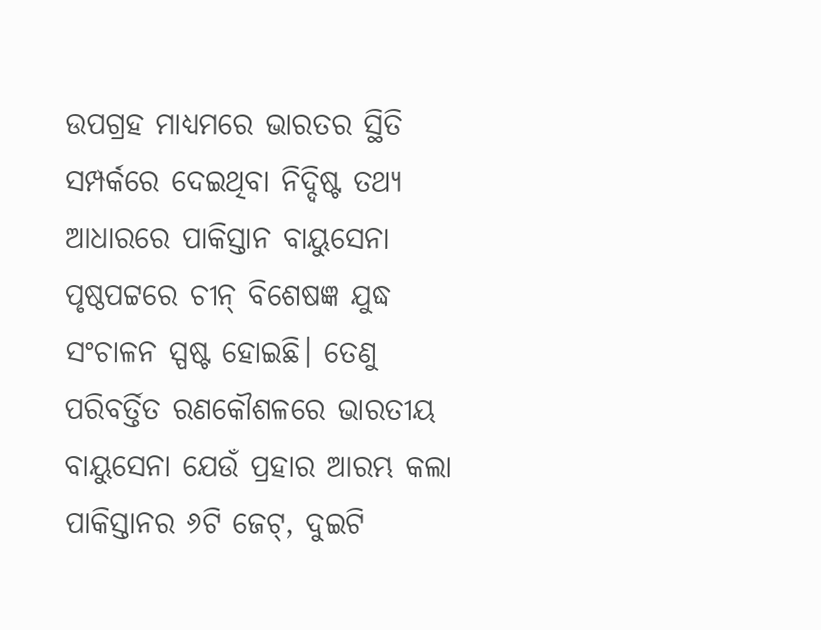ଉପଗ୍ରହ ମାଧ୍ୟମରେ ଭାରତର ସ୍ଥିତି ସମ୍ପର୍କରେ ଦେଇଥିବା ନିଦ୍ଦିଷ୍ଟ ତଥ୍ୟ ଆଧାରରେ ପାକିସ୍ତାନ ବାୟୁସେନା ପୃଷ୍ଠପଟ୍ଟରେ ଚୀନ୍ ବିଶେଷଜ୍ଞ ଯୁଦ୍ଧ ସଂଚାଳନ ସ୍ପଷ୍ଟ ହୋଇଛି। ତେଣୁ ପରିବର୍ତ୍ତିତ ରଣକୌଶଳରେ ଭାରତୀୟ ବାୟୁସେନା ଯେଉଁ ପ୍ରହାର ଆରମ୍ଭ କଲା ପାକିସ୍ତାନର ୬ଟି ଜେଟ୍, ଦୁଇଟି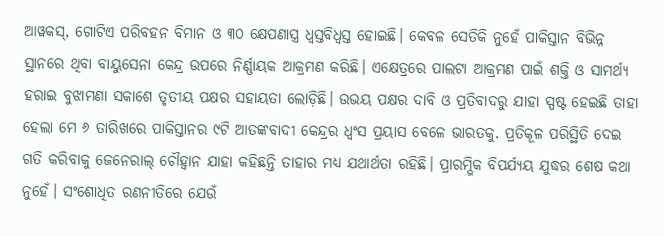ଆୱକସ୍, ଗୋଟିଏ ପରିବହନ ବିମାନ ଓ ୩୦ କ୍ଷେପଣାସ୍ତ୍ର ଧ୍ବସ୍ତବିଧ୍ବସ୍ତ ହୋଇଛି। କେବଳ ସେତିକି ନୁହେଁ ପାକିସ୍ତାନ ବିଭିନ୍ନ ସ୍ଥାନରେ ଥିବା ବାୟୁସେନା କେନ୍ଦ୍ର ଉପରେ ନିର୍ଣ୍ଣାୟକ ଆକ୍ରମଣ କରିଛି। ଏକ୍ଷେତ୍ରରେ ପାଲଟା ଆକ୍ରମଣ ପାଇଁ ଶକ୍ତି ଓ ସାମର୍ଥ୍ୟ ହରାଇ ବୁଝାମଣା ସକାଶେ ତୃତୀୟ ପକ୍ଷର ସହାୟତା ଲୋଡ଼ିଛି। ଉଭୟ ପକ୍ଷର ଦାବି ଓ ପ୍ରତିବାଦରୁ ଯାହା ସ୍ପଷ୍ଟ ହେଇଛି ତାହା ହେଲା ମେ ୬ ତାରିଖରେ ପାକିସ୍ତାନର ୯ଟି ଆତଙ୍କବାଦୀ କେନ୍ଦ୍ରର ଧ୍ବଂସ ପ୍ରୟାସ ବେଳେ ଭାରତକୁ. ପ୍ରତିକୂଳ ପରିସ୍ଥିତି ଦେଇ ଗତି କରିବାକୁ ଜେନେରାଲ୍ ଚୌହ୍ବାନ ଯାହା କହିଛନ୍ତି ତାହାର ମଧ୍ୟ ଯଥାର୍ଥତା ରହିଛି। ପ୍ରାରମ୍ଭିକ ବିପର୍ଯ୍ୟୟ ଯୁଦ୍ଧର ଶେଷ କଥା ନୁହେଁ। ସଂଶୋଧିତ ରଣନୀତିରେ ଯେଉଁ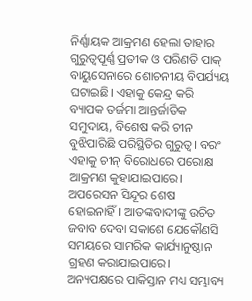ନିର୍ଣ୍ଣାୟକ ଆକ୍ରମଣ ହେଲା ତାହାର ଗୁରୁତ୍ବପୂର୍ଣ୍ଣ ପ୍ରତୀକ ଓ ପରିଣତି ପାକ୍ ବାୟୁସେନାରେ ଶୋଚନୀୟ ବିପର୍ଯ୍ୟୟ ଘଟାଇଛି। ଏହାକୁ କେନ୍ଦ୍ର କରି ବ୍ୟାପକ ତର୍ଜମା ଆନ୍ତର୍ଜାତିକ ସମୁଦାୟ, ବିଶେଷ କରି ଚୀନ ବୁଝିପାରିଛି ପରିସ୍ଥିତିର ଗୁରୁତ୍ବ। ବରଂ ଏହାକୁ ଚୀନ୍ ବିରୋଧରେ ପରୋକ୍ଷ ଆକ୍ରମଣ କୁହାଯାଇପାରେ।
ଅପରେସନ ସିନ୍ଦୂର ଶେଷ ହୋଇନାହିଁ। ଆତଙ୍କବାଦୀଙ୍କୁ ଉଚିତ ଜବାବ ଦେବା ସକାଶେ ଯେକୌଣସି ସମୟରେ ସାମରିକ କାର୍ଯ୍ୟାନୁଷ୍ଠାନ ଗ୍ରହଣ କରାଯାଇପାରେ। ଅନ୍ୟପକ୍ଷରେ ପାକିସ୍ତାନ ମଧ୍ୟ ସମ୍ଭାବ୍ୟ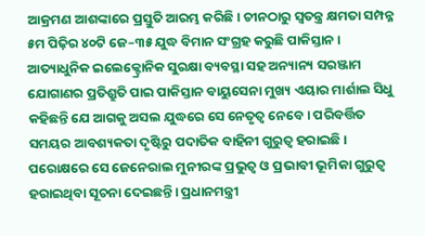ଆକ୍ରମଣ ଆଶଙ୍କାରେ ପ୍ରସ୍ତୁତି ଆରମ୍ଭ କରିଛି। ଚୀନଠାରୁ ସ୍ବତନ୍ତ୍ର କ୍ଷମତା ସମ୍ପନ୍ନ ୫ମ ପିଢ଼ିର ୪୦ଟି ଜେ–୩୫ ଯୁଦ୍ଧ ବିମାନ ସଂଗ୍ରହ କରୁଛି ପାକିସ୍ତାନ। ଆତ୍ୟାଧୁନିକ ଇଲେକ୍ଟ୍ରୋନିକ ସୁରକ୍ଷା ବ୍ୟବସ୍ଥା ସହ ଅନ୍ୟାନ୍ୟ ସରଞ୍ଜାମ ଯୋଗାଣର ପ୍ରତିଶ୍ରୁତି ପାଇ ପାକିସ୍ତାନ ବାୟୁସେନା ମୁଖ୍ୟ ଏୟାର ମାର୍ଶାଲ ସିଧୁ କହିଛନ୍ତି ଯେ ଆଗକୁ ଅସଲ ଯୁଦ୍ଧରେ ସେ ନେତୃତ୍ବ ନେବେ। ପରିବର୍ତ୍ତିତ ସମୟର ଆବଶ୍ୟକତା ଦୃଷ୍ଟିରୁ ପଦାତିକ ବାହିନୀ ଗୁରୁତ୍ବ ହରାଇଛି। ପରୋକ୍ଷରେ ସେ ଜେନେରାଲ ମୁନୀରଙ୍କ ପ୍ରଭୁତ୍ବ ଓ ପ୍ରଭାବୀ ଭୂମିକା ଗୁରୁତ୍ବ ହରାଇଥିବା ସୂଚନା ଦେଇଛନ୍ତି। ପ୍ରଧାନମନ୍ତ୍ରୀ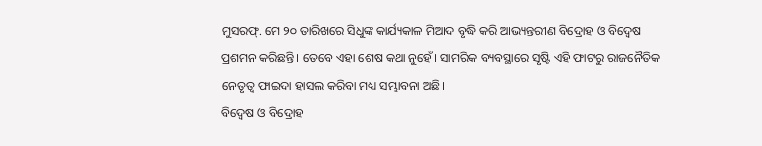ମୁସରଫ୍. ମେ ୨୦ ତାରିଖରେ ସିଧୁଙ୍କ କାର୍ଯ୍ୟକାଳ ମିଆଦ ବୃଦ୍ଧି କରି ଆଭ୍ୟନ୍ତରୀଣ ବିଦ୍ରୋହ ଓ ବିଦ୍ବେଷ ପ୍ରଶମନ କରିଛନ୍ତି। ତେବେ ଏହା ଶେଷ କଥା ନୁହେଁ। ସାମରିକ ବ୍ୟବସ୍ଥାରେ ସୃଷ୍ଟି ଏହି ଫାଟରୁ ରାଜନୈତିକ ନେତୃତ୍ବ ଫାଇଦା ହାସଲ କରିବା ମଧ୍ୟ ସମ୍ଭାବନା ଅଛି।
ବିଦ୍ବେଷ ଓ ବିଦ୍ରୋହ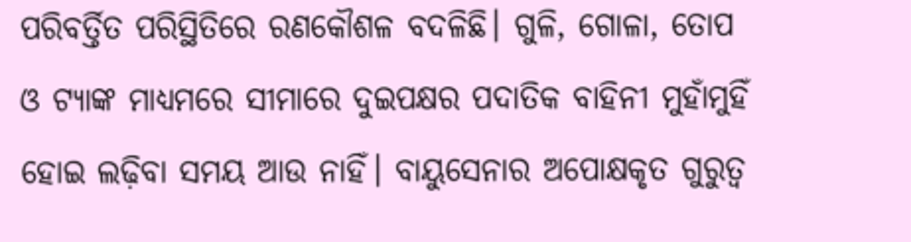ପରିବର୍ତ୍ତିତ ପରିସ୍ଥିତିରେ ରଣକୌଶଳ ବଦଳିଛି। ଗୁଳି, ଗୋଳା, ତୋପ ଓ ଟ୍ୟାଙ୍କ ମାଧ୍ୟମରେ ସୀମାରେ ଦୁଇପକ୍ଷର ପଦାତିକ ବାହିନୀ ମୁହାଁମୁହିଁ ହୋଇ ଲଢ଼ିବା ସମୟ ଆଉ ନାହିଁ। ବାୟୁସେନାର ଅପୋକ୍ଷକୃତ ଗୁରୁତ୍ବ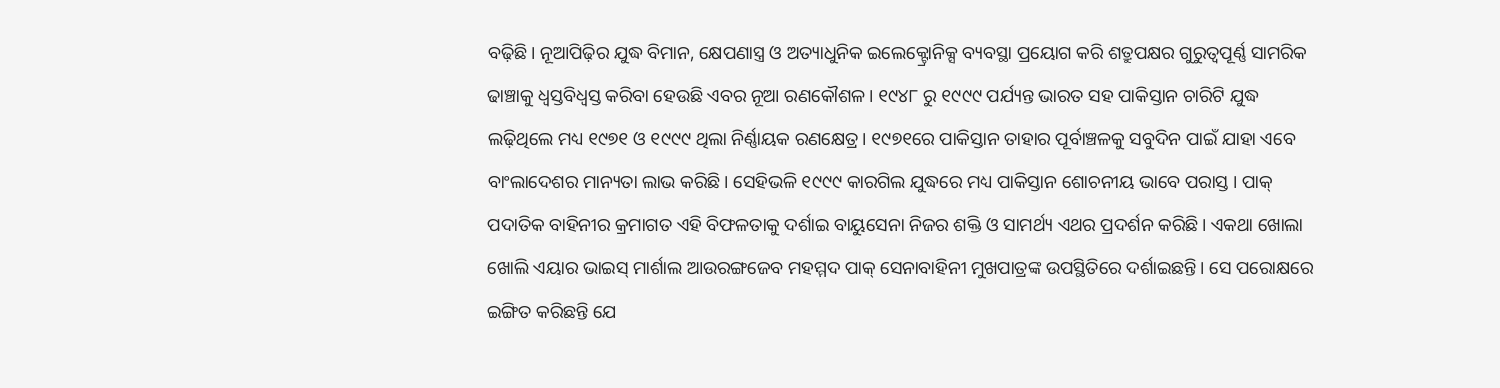ବଢ଼ିଛି। ନୂଆପିଢ଼ିର ଯୁଦ୍ଧ ବିମାନ, କ୍ଷେପଣାସ୍ତ୍ର ଓ ଅତ୍ୟାଧୁନିକ ଇଲେକ୍ଟ୍ରୋନିକ୍ସ ବ୍ୟବସ୍ଥା ପ୍ରୟୋଗ କରି ଶତ୍ରୁପକ୍ଷର ଗୁରୁତ୍ବପୂର୍ଣ୍ଣ ସାମରିକ ଢାଞ୍ଚାକୁ ଧ୍ବସ୍ତବିଧ୍ବସ୍ତ କରିବା ହେଉଛି ଏବର ନୂଆ ରଣକୌଶଳ। ୧୯୪୮ ରୁ ୧୯୯୯ ପର୍ଯ୍ୟନ୍ତ ଭାରତ ସହ ପାକିସ୍ତାନ ଚାରିଟି ଯୁଦ୍ଧ ଲଢ଼ିଥିଲେ ମଧ୍ୟ ୧୯୭୧ ଓ ୧୯୯୯ ଥିଲା ନିର୍ଣ୍ଣାୟକ ରଣକ୍ଷେତ୍ର। ୧୯୭୧ରେ ପାକିସ୍ତାନ ତାହାର ପୂର୍ବାଞ୍ଚଳକୁ ସବୁଦିନ ପାଇଁ ଯାହା ଏବେ ବାଂଲାଦେଶର ମାନ୍ୟତା ଲାଭ କରିଛି। ସେହିଭଳି ୧୯୯୯ କାରଗିଲ ଯୁଦ୍ଧରେ ମଧ୍ୟ ପାକିସ୍ତାନ ଶୋଚନୀୟ ଭାବେ ପରାସ୍ତ । ପାକ୍ ପଦାତିକ ବାହିନୀର କ୍ରମାଗତ ଏହି ବିଫଳତାକୁ ଦର୍ଶାଇ ବାୟୁସେନା ନିଜର ଶକ୍ତି ଓ ସାମର୍ଥ୍ୟ ଏଥର ପ୍ରଦର୍ଶନ କରିଛି। ଏକଥା ଖୋଲା ଖୋଲି ଏୟାର ଭାଇସ୍ ମାର୍ଶାଲ ଆଉରଙ୍ଗଜେବ ମହମ୍ମଦ ପାକ୍ ସେନାବାହିନୀ ମୁଖପାତ୍ରଙ୍କ ଉପସ୍ଥିତିରେ ଦର୍ଶାଇଛନ୍ତି। ସେ ପରୋକ୍ଷରେ ଇଙ୍ଗିତ କରିଛନ୍ତି ଯେ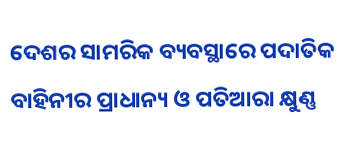ଦେଶର ସାମରିକ ବ୍ୟବସ୍ଥାରେ ପଦାତିକ ବାହିନୀର ପ୍ରାଧାନ୍ୟ ଓ ପତିଆରା କ୍ଷୁଣ୍ଣ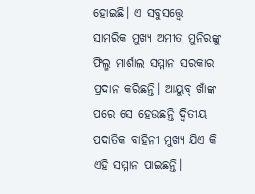ହୋଇଛି। ଏ ସବୁସତ୍ତ୍ବେ ସାମରିକ ମୁଖ୍ୟ ଅମୀତ ମୁନିରଙ୍କୁ ଫିଲ୍ମ ମାର୍ଶାଲ ସମ୍ମାନ ସରକାର ପ୍ରଦାନ କରିଛନ୍ତି। ଆୟୁବ୍ ଖାଁଙ୍କ ପରେ ସେ ହେଉଛନ୍ତି ଦ୍ବିତୀୟ ପଦାତିକ ବାହିନୀ ମୁଖ୍ୟ ଯିଏ କି ଏହି ସମ୍ମାନ ପାଇଛନ୍ତି।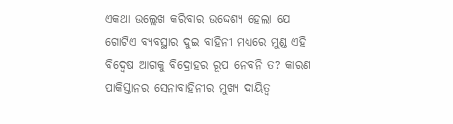ଏକଥା ଉଲ୍ଲେଖ କରିବାର ଉଦ୍ଦେଶ୍ୟ ହେଲା ଯେ ଗୋଟିଏ ବ୍ୟବସ୍ଥାର ଦୁଇ ବାହିନୀ ମଧ୍ୟରେ ମୁଣ୍ଡ ଏହି ବିଦ୍ବେଷ ଆଗକୁ ବିଦ୍ରୋହର ରୂପ ନେବନି ତ? କାରଣ ପାକିସ୍ତାନର ସେନାବାହିନୀର ମୁଖ୍ୟ ଦାୟିତ୍ବ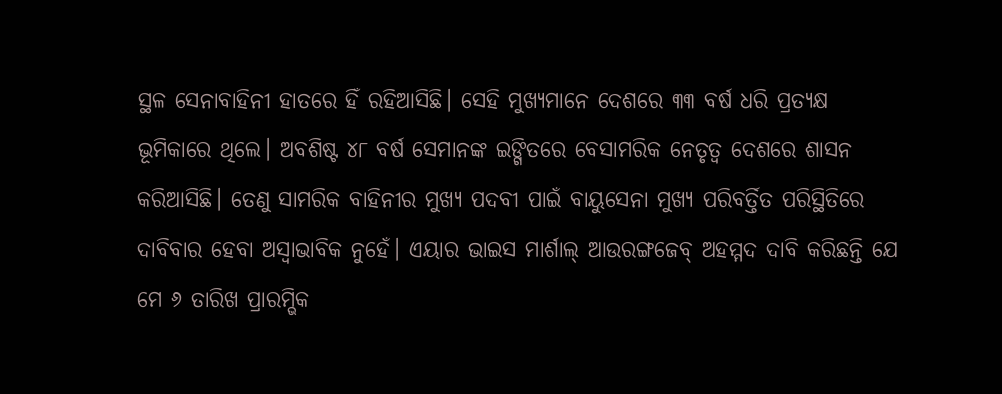ସ୍ଥଳ ସେନାବାହିନୀ ହାତରେ ହିଁ ରହିଆସିଛି। ସେହି ମୁଖ୍ୟମାନେ ଦେଶରେ ୩୩ ବର୍ଷ ଧରି ପ୍ରତ୍ୟକ୍ଷ ଭୂମିକାରେ ଥିଲେ। ଅବଶିଷ୍ଟ ୪୮ ବର୍ଷ ସେମାନଙ୍କ ଇଙ୍ଗିତରେ ବେସାମରିକ ନେତୃତ୍ବ ଦେଶରେ ଶାସନ କରିଆସିଛି। ତେଣୁ ସାମରିକ ବାହିନୀର ମୁଖ୍ୟ ପଦବୀ ପାଇଁ ବାୟୁସେନା ମୁଖ୍ୟ ପରିବର୍ତ୍ତିତ ପରିସ୍ଥିତିରେ ଦାବିବାର ହେବା ଅସ୍ବାଭାବିକ ନୁହେଁ। ଏୟାର ଭାଇସ ମାର୍ଶାଲ୍ ଆଉରଙ୍ଗଜେବ୍ ଅହମ୍ମଦ ଦାବି କରିଛନ୍ତି ଯେ ମେ ୬ ତାରିଖ ପ୍ରାରମ୍ଭିକ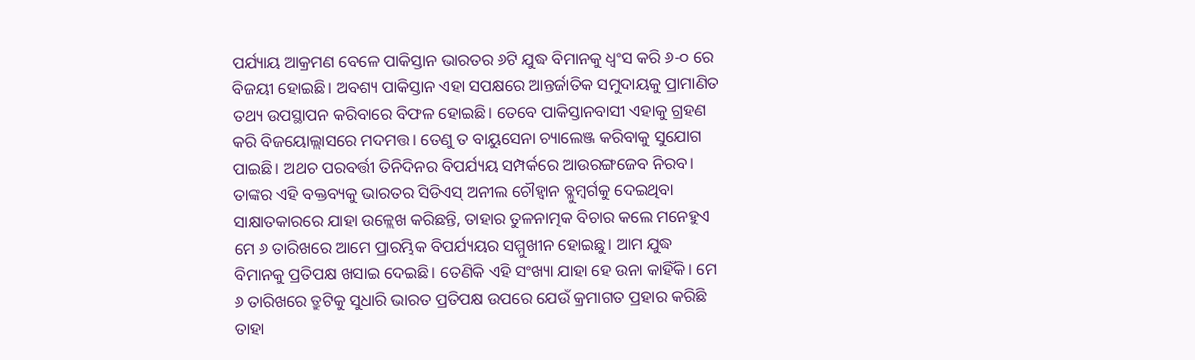ପର୍ଯ୍ୟାୟ ଆକ୍ରମଣ ବେଳେ ପାକିସ୍ତାନ ଭାରତର ୬ଟି ଯୁଦ୍ଧ ବିମାନକୁ ଧ୍ବଂସ କରି ୬-୦ ରେ ବିଜୟୀ ହୋଇଛି। ଅବଶ୍ୟ ପାକିସ୍ତାନ ଏହା ସପକ୍ଷରେ ଆନ୍ତର୍ଜାତିକ ସମୁଦାୟକୁ ପ୍ରାମାଣିତ ତଥ୍ୟ ଉପସ୍ଥାପନ କରିବାରେ ବିଫଳ ହୋଇଛି। ତେବେ ପାକିସ୍ତାନବାସୀ ଏହାକୁ ଗ୍ରହଣ କରି ବିଜୟୋଲ୍ଲାସରେ ମଦମତ୍ତ। ତେଣୁ ତ ବାୟୁସେନା ଚ୍ୟାଲେଞ୍ଜ କରିବାକୁ ସୁଯୋଗ ପାଇଛି। ଅଥଚ ପରବର୍ତ୍ତୀ ତିନିଦିନର ବିପର୍ଯ୍ୟୟ ସମ୍ପର୍କରେ ଆଉରଙ୍ଗଜେବ ନିରବ। ତାଙ୍କର ଏହି ବକ୍ତବ୍ୟକୁ ଭାରତର ସିଡିଏସ୍ ଅନୀଲ ଚୌହ୍ବାନ ବ୍ଳୁମ୍ବର୍ଗକୁ ଦେଇଥିବା ସାକ୍ଷାତକାରରେ ଯାହା ଉଳ୍ଲେଖ କରିଛନ୍ତି, ତାହାର ତୁଳନାତ୍ମକ ବିଚାର କଲେ ମନେହୁଏ ମେ ୬ ତାରିଖରେ ଆମେ ପ୍ରାରମ୍ଭିକ ବିପର୍ଯ୍ୟୟର ସମ୍ମୁଖୀନ ହୋଇଛୁ। ଆମ ଯୁଦ୍ଧ ବିମାନକୁ ପ୍ରତିପକ୍ଷ ଖସାଇ ଦେଇଛି। ତେଣିକି ଏହି ସଂଖ୍ୟା ଯାହା ହେ ଉନା କାହିଁକି। ମେ ୬ ତାରିଖରେ ତ୍ରୁଟିକୁ ସୁଧାରି ଭାରତ ପ୍ରତିପକ୍ଷ ଉପରେ ଯେଉଁ କ୍ରମାଗତ ପ୍ରହାର କରିଛି ତାହା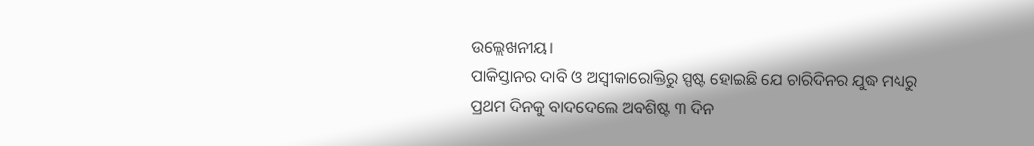ଉଲ୍ଲେଖନୀୟ।
ପାକିସ୍ତାନର ଦାବି ଓ ଅସ୍ବୀକାରୋକ୍ତିରୁ ସ୍ପଷ୍ଟ ହୋଇଛି ଯେ ଚାରିଦିନର ଯୁଦ୍ଧ ମଧ୍ୟରୁ ପ୍ରଥମ ଦିନକୁ ବାଦଦେଲେ ଅବଶିଷ୍ଟ ୩ ଦିନ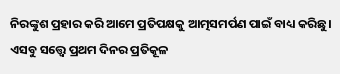ନିରଙ୍କୁଶ ପ୍ରହାର କରି ଆମେ ପ୍ରତିପକ୍ଷକୁ ଆତ୍ମସମର୍ପଣ ପାଇଁ ବାଧ୍ୟ କରିଛୁ। ଏସବୁ ସତ୍ତ୍ବେ ପ୍ରଥମ ଦିନର ପ୍ରତିକୂଳ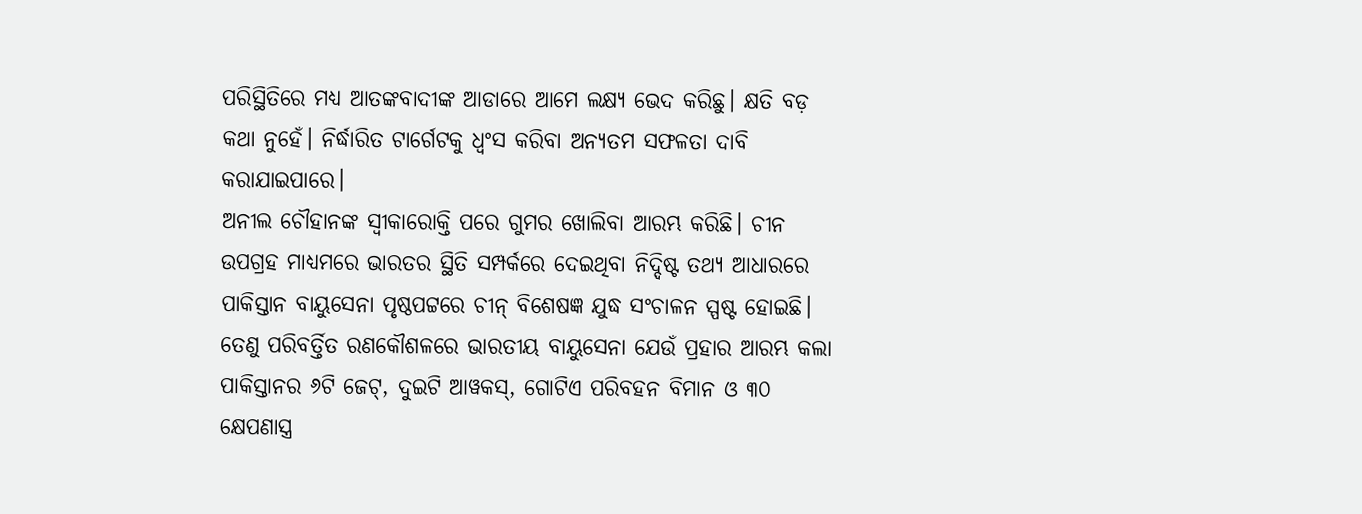ପରିସ୍ଥିତିରେ ମଧ୍ୟ ଆତଙ୍କବାଦୀଙ୍କ ଆଡାରେ ଆମେ ଲକ୍ଷ୍ୟ ଭେଦ କରିଛୁ। କ୍ଷତି ବଡ଼ କଥା ନୁହେଁ। ନିର୍ଦ୍ଧାରିତ ଟାର୍ଗେଟକୁ ଧ୍ବଂସ କରିବା ଅନ୍ୟତମ ସଫଳତା ଦାବି କରାଯାଇପାରେ।
ଅନୀଲ ଚୌହାନଙ୍କ ସ୍ବୀକାରୋକ୍ତି ପରେ ଗୁମର ଖୋଲିବା ଆରମ୍ଭ କରିଛି। ଚୀନ ଉପଗ୍ରହ ମାଧ୍ୟମରେ ଭାରତର ସ୍ଥିତି ସମ୍ପର୍କରେ ଦେଇଥିବା ନିଦ୍ଦିଷ୍ଟ ତଥ୍ୟ ଆଧାରରେ ପାକିସ୍ତାନ ବାୟୁସେନା ପୃଷ୍ଠପଟ୍ଟରେ ଚୀନ୍ ବିଶେଷଜ୍ଞ ଯୁଦ୍ଧ ସଂଚାଳନ ସ୍ପଷ୍ଟ ହୋଇଛି। ତେଣୁ ପରିବର୍ତ୍ତିତ ରଣକୌଶଳରେ ଭାରତୀୟ ବାୟୁସେନା ଯେଉଁ ପ୍ରହାର ଆରମ୍ଭ କଲା ପାକିସ୍ତାନର ୬ଟି ଜେଟ୍, ଦୁଇଟି ଆୱକସ୍, ଗୋଟିଏ ପରିବହନ ବିମାନ ଓ ୩୦ କ୍ଷେପଣାସ୍ତ୍ର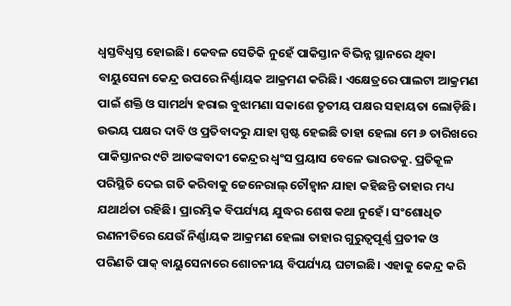ଧ୍ବସ୍ତବିଧ୍ବସ୍ତ ହୋଇଛି। କେବଳ ସେତିକି ନୁହେଁ ପାକିସ୍ତାନ ବିଭିନ୍ନ ସ୍ଥାନରେ ଥିବା ବାୟୁସେନା କେନ୍ଦ୍ର ଉପରେ ନିର୍ଣ୍ଣାୟକ ଆକ୍ରମଣ କରିଛି। ଏକ୍ଷେତ୍ରରେ ପାଲଟା ଆକ୍ରମଣ ପାଇଁ ଶକ୍ତି ଓ ସାମର୍ଥ୍ୟ ହରାଇ ବୁଝାମଣା ସକାଶେ ତୃତୀୟ ପକ୍ଷର ସହାୟତା ଲୋଡ଼ିଛି। ଉଭୟ ପକ୍ଷର ଦାବି ଓ ପ୍ରତିବାଦରୁ ଯାହା ସ୍ପଷ୍ଟ ହେଇଛି ତାହା ହେଲା ମେ ୬ ତାରିଖରେ ପାକିସ୍ତାନର ୯ଟି ଆତଙ୍କବାଦୀ କେନ୍ଦ୍ରର ଧ୍ବଂସ ପ୍ରୟାସ ବେଳେ ଭାରତକୁ. ପ୍ରତିକୂଳ ପରିସ୍ଥିତି ଦେଇ ଗତି କରିବାକୁ ଜେନେରାଲ୍ ଚୌହ୍ବାନ ଯାହା କହିଛନ୍ତି ତାହାର ମଧ୍ୟ ଯଥାର୍ଥତା ରହିଛି। ପ୍ରାରମ୍ଭିକ ବିପର୍ଯ୍ୟୟ ଯୁଦ୍ଧର ଶେଷ କଥା ନୁହେଁ। ସଂଶୋଧିତ ରଣନୀତିରେ ଯେଉଁ ନିର୍ଣ୍ଣାୟକ ଆକ୍ରମଣ ହେଲା ତାହାର ଗୁରୁତ୍ବପୂର୍ଣ୍ଣ ପ୍ରତୀକ ଓ ପରିଣତି ପାକ୍ ବାୟୁସେନାରେ ଶୋଚନୀୟ ବିପର୍ଯ୍ୟୟ ଘଟାଇଛି। ଏହାକୁ କେନ୍ଦ୍ର କରି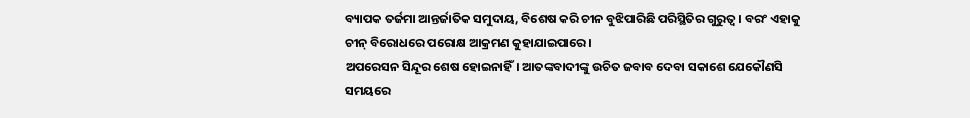ବ୍ୟାପକ ତର୍ଜମା ଆନ୍ତର୍ଜାତିକ ସମୁଦାୟ, ବିଶେଷ କରି ଚୀନ ବୁଝିପାରିଛି ପରିସ୍ଥିତିର ଗୁରୁତ୍ବ। ବରଂ ଏହାକୁ ଚୀନ୍ ବିରୋଧରେ ପରୋକ୍ଷ ଆକ୍ରମଣ କୁହାଯାଇପାରେ।
ଅପରେସନ ସିନ୍ଦୂର ଶେଷ ହୋଇନାହିଁ। ଆତଙ୍କବାଦୀଙ୍କୁ ଉଚିତ ଜବାବ ଦେବା ସକାଶେ ଯେକୌଣସି ସମୟରେ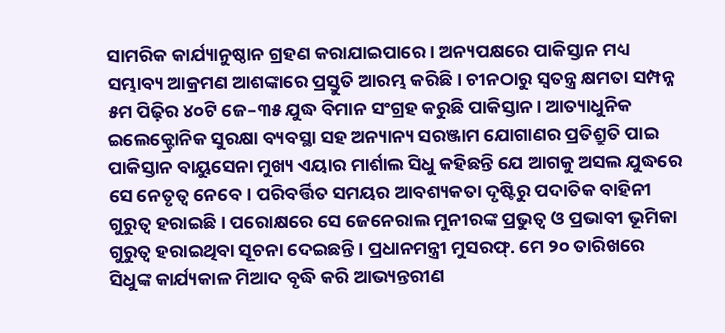ସାମରିକ କାର୍ଯ୍ୟାନୁଷ୍ଠାନ ଗ୍ରହଣ କରାଯାଇପାରେ। ଅନ୍ୟପକ୍ଷରେ ପାକିସ୍ତାନ ମଧ୍ୟ ସମ୍ଭାବ୍ୟ ଆକ୍ରମଣ ଆଶଙ୍କାରେ ପ୍ରସ୍ତୁତି ଆରମ୍ଭ କରିଛି। ଚୀନଠାରୁ ସ୍ବତନ୍ତ୍ର କ୍ଷମତା ସମ୍ପନ୍ନ ୫ମ ପିଢ଼ିର ୪୦ଟି ଜେ–୩୫ ଯୁଦ୍ଧ ବିମାନ ସଂଗ୍ରହ କରୁଛି ପାକିସ୍ତାନ। ଆତ୍ୟାଧୁନିକ ଇଲେକ୍ଟ୍ରୋନିକ ସୁରକ୍ଷା ବ୍ୟବସ୍ଥା ସହ ଅନ୍ୟାନ୍ୟ ସରଞ୍ଜାମ ଯୋଗାଣର ପ୍ରତିଶ୍ରୁତି ପାଇ ପାକିସ୍ତାନ ବାୟୁସେନା ମୁଖ୍ୟ ଏୟାର ମାର୍ଶାଲ ସିଧୁ କହିଛନ୍ତି ଯେ ଆଗକୁ ଅସଲ ଯୁଦ୍ଧରେ ସେ ନେତୃତ୍ବ ନେବେ। ପରିବର୍ତ୍ତିତ ସମୟର ଆବଶ୍ୟକତା ଦୃଷ୍ଟିରୁ ପଦାତିକ ବାହିନୀ ଗୁରୁତ୍ବ ହରାଇଛି। ପରୋକ୍ଷରେ ସେ ଜେନେରାଲ ମୁନୀରଙ୍କ ପ୍ରଭୁତ୍ବ ଓ ପ୍ରଭାବୀ ଭୂମିକା ଗୁରୁତ୍ବ ହରାଇଥିବା ସୂଚନା ଦେଇଛନ୍ତି। ପ୍ରଧାନମନ୍ତ୍ରୀ ମୁସରଫ୍. ମେ ୨୦ ତାରିଖରେ ସିଧୁଙ୍କ କାର୍ଯ୍ୟକାଳ ମିଆଦ ବୃଦ୍ଧି କରି ଆଭ୍ୟନ୍ତରୀଣ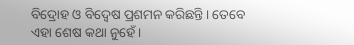ବିଦ୍ରୋହ ଓ ବିଦ୍ବେଷ ପ୍ରଶମନ କରିଛନ୍ତି। ତେବେ ଏହା ଶେଷ କଥା ନୁହେଁ।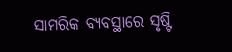ସାମରିକ ବ୍ୟବସ୍ଥାରେ ସୃଷ୍ଟି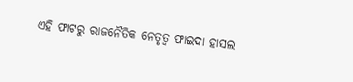ଏହି ଫାଟରୁ ରାଜନୈତିକ ନେତୃତ୍ବ ଫାଇଦା ହାସଲ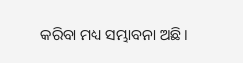କରିବା ମଧ୍ୟ ସମ୍ଭାବନା ଅଛି।